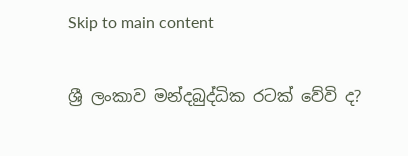Skip to main content

ශ්‍රී ලංකාව මන්දබුද්ධික රටක් වේවි ද?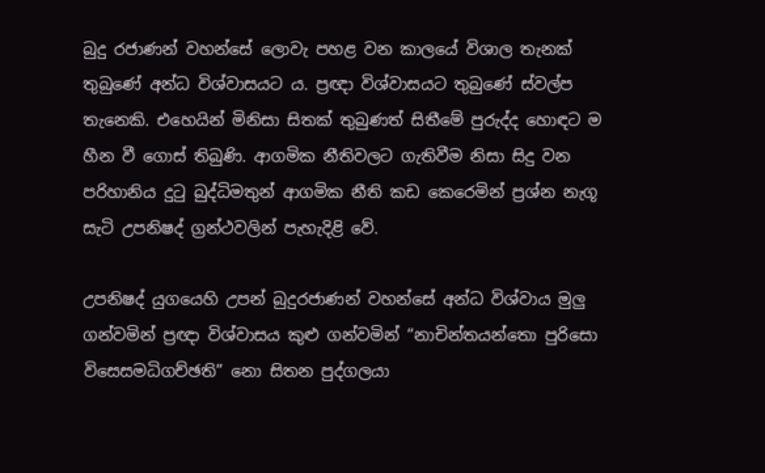බුදු රජාණන් වහන්සේ ලොවැ පහළ වන කාලයේ විශාල තැනක් තුබුණේ අන්ධ විශ්වාසයට ය. ප්‍රඥා විශ්වාසයට තුබුණේ ස්වල්ප තැනෙකි. එහෙයින් මිනිසා සිතක් තුබුණත් සිතීමේ පුරුද්ද හොඳට ම හීන වී ගොස් තිබුණි. ආගමික නීතිවලට ගැතිවීම නිසා සිදු වන පරිහානිය දුටු බුද්ධිමතුන් ආගමික නීති කඩ කෙරෙමින් ප්‍රශ්න නැගූ සැටි උපනිෂද් ග්‍රන්ථවලින් පැහැදිළි වේ.

උපනිෂද් යුගයෙහි උපන් බුදුරජාණන් වහන්සේ අන්ධ විශ්වාය මුලු ගන්වමින් ප්‍රඥා විශ්වාසය කුළු ගන්වමින් “නාචින්තයන්තො පුරිසො විසෙසමධිගච්ඡති” නො සිතන පුද්ගලයා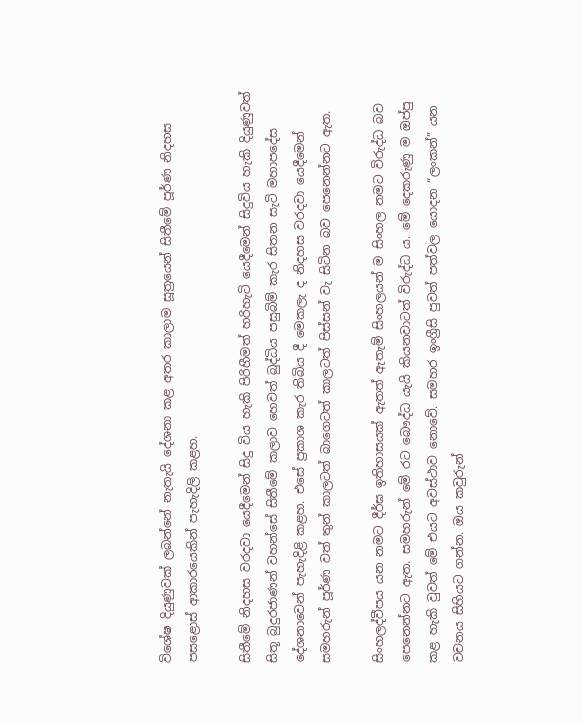විශේෂ දියුණුවක් ලබන්නේ නැතැයි දේශනා කළ අතර කාලාම සූත්‍රයෙන් සිතීමේ පූර්ණ නිදහස පසළොස් ආකාරයෙකින් පැහැදිලි කළහ.

සිතීමේ නිදහස වරදවා යෙදීමෙන් සිදු විය හැකි පිරිහීමත් හරිහැටි යෙදීමෙන් සිදුවිය හැකි දියුණුවත් සිතූ බුදුරජාණන් වහන්සේ සිතීමේ කලාව හෙවත් බුද්ධිය පසුබිම් කැර සිතන සැටි මහාපදේස දේශනාවෙන් පැහැදිළි කළහ. එසේ ප්‍රකාශ කැර තිබිය දී මෙකලැ ද නිදහස වරදවා යෙදීමෙන් සමහරුන් පූර්ණ වත් තුන් කාලටත් බාගෙටත් කාලටත් පිස්සන් වැ සිටින බව පෙනෙන්නට ඇත.

සිංහලද්වීපය යන නමට දීර්ඝ ඉතිහාසයක් ඇතත් ඇතැම් සිංහලයන් ම සිංහල නමට විරුද්ධ බව පෙනෙන්නට ඇත. සමහරුන් මේ රට බෞද්ධ යැයි කියනවාටත් විරුද්ධ ය. මේ දෙකරුණු ම ඔප්පු කළ හැකි වුවත් මේ එයට අවස්ථාව නොවේ. සමහර ඉංග්‍රීසි පුවත් පත්වල යොදන “ලංකන්” යන වචනය සිහියට ගන්න. ඔය කවුරුන්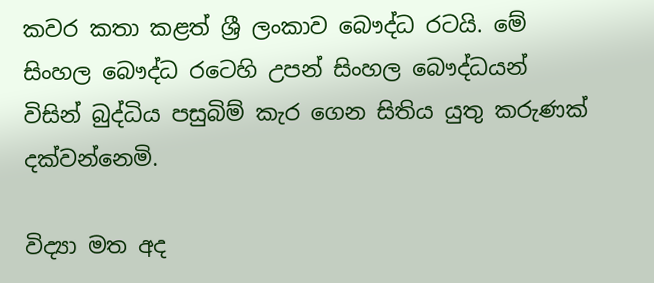කවර කතා කළත් ශ්‍රී ලංකාව බෞද්ධ රටයි. මේ සිංහල බෞද්ධ රටෙහි උපන් සිංහල බෞද්ධයන් විසින් බුද්ධිය පසුබිම් කැර ගෙන සිතිය යුතු කරුණක් දක්වන්නෙමි.

විද්‍යා මත අද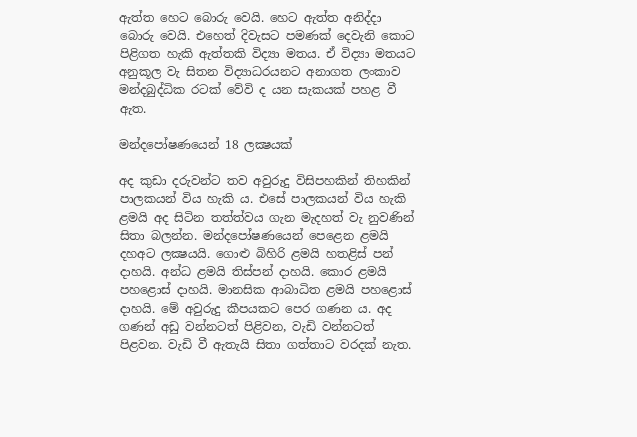ඇත්ත හෙට බොරු වෙයි. හෙට ඇත්ත අනිද්දා බොරු වෙයි. එහෙත් දිවැසට පමණක් දෙවැනි කොට පිළිගත හැකි ඇත්තකි විද්‍යා මතය. ඒ විද්‍යා මතයට අනුකූල වැ සිතන විද්‍යාධරයනට අනාගත ලංකාව මන්දබුද්ධික රටක් වේවි ද යන සැකයක් පහළ වී ඇත.

මන්දපෝෂණයෙන් 18 ලක්‍ෂයක්

අද කුඩා දරුවන්ට තව අවුරුදු විසිපහකින් තිහකින් පාලකයන් විය හැකි ය. එසේ පාලකයන් විය හැකි ළමයි අද සිටින තත්ත්වය ගැන මැදහත් වැ නුවණින් සිතා බල‍න්න. මන්දපෝෂණයෙන් පෙළෙන ළමයි දහඅට ලක්‍ෂයයි. ගොළු බිහිරි ළමයි හතළිස් පන් දාහයි. අන්ධ ළමයි තිස්පන් දාහයි. කොර ළමයි පහළොස් දාහයි. මානසික ආබාධිත ළමයි පහළොස් දාහයි. මේ අවුරුදු කීපයකට පෙර ගණන ය. අද ගණන් අඩු වන්නටත් පිළිවන, වැඩි වන්නටත් පිළවන. වැඩි වී ඇතැයි සිතා ගත්ත‍ාට වරදක් නැත.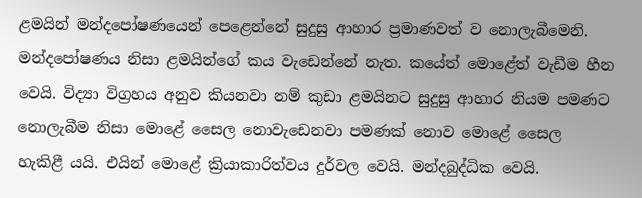ළමයින් මන්දපෝෂණයෙන් පෙළෙන්නේ සුදුසු ආහාර ප්‍රමාණවත් ව නොලැබීමෙනි. මන්දපෝෂණය නිසා ළමයින්ගේ කය වැඩෙන්නේ නැත. කයේත් මෙ‍ාළේත් වැඩීම හීන වෙයි. විද්‍ය‍ා විග්‍රහය අනුව කියනවා නම් කුඩා ළමයිනට සුදුසු ආහාර නියම පමණට නොලැබීම නිසා මොළේ සෛල නොවැඩෙනවා පමණක් නොව මොළේ සෛල හැකිළී යයි. එයින් මොළේ ක්‍රියාකාරිත්වය දුර්වල වෙයි. මන්දබුද්ධික වෙයි.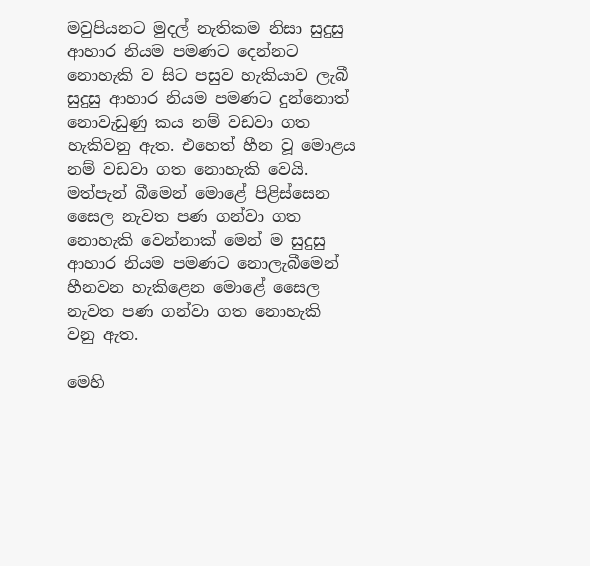මවුපියනට මුදල් නැතිකම නිසා සුදුසු ආහාර නියම පමණට දෙන්නට නොහැකි ව සිට පසුව හැකියාව ලැබී සුදුසු ආහාර නියම පමණට දුන්නොත් නොවැඩුණු කය නම් වඩවා ගත හැකිවනු ඇත. එහෙත් හීන වූ මොළය නම් වඩවා ගත නොහැකි වෙයි. මත්පැන් බීමෙන් මොළේ පිළිස්සෙන සෛල නැවත පණ ගන්වා ගත නොහැකි වෙන්නාක් මෙන් ම සුදුසු ආහාර නියම පමණට නොලැබීමෙන් හීනවන හැකිළෙන මොළේ සෛල නැවත පණ ගන්වා ගත නොහැකි වනු ඇත.

මෙහි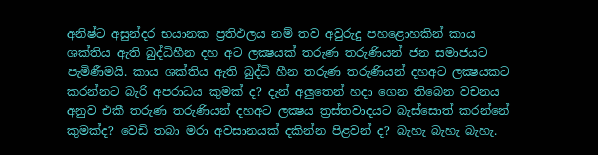අනිෂ්ට අසුන්දර භයානක ප්‍රතිඵලය නම් තව අවුරුදු පහළොහකින් කාය ශක්තිය ඇති බුද්ධිහීන දහ අට ලක්‍ෂයක් තරුණ තරුණියන් ජන සමාජයට පැමිණීමයි. කාය ශක්තිය ඇති බුද්ධි හීන තරුණ තරුණියන් දහඅට ලක්‍ෂයකට කරන්නට බැරි අපරාධය කුමක් ද? දැන් අලුතෙන් හදා ගෙන තිබෙන වචනය අනුව එකී තරුණ තරුණියන් දහඅට ලක්‍ෂය ත්‍රස්තවාදයට බැස්සොත් කරන්නේ කුමක්ද? වෙඩි තබා මරා අවසානයක් දකින්න පිළවන් ද? බැහැ බැහැ බැහැ.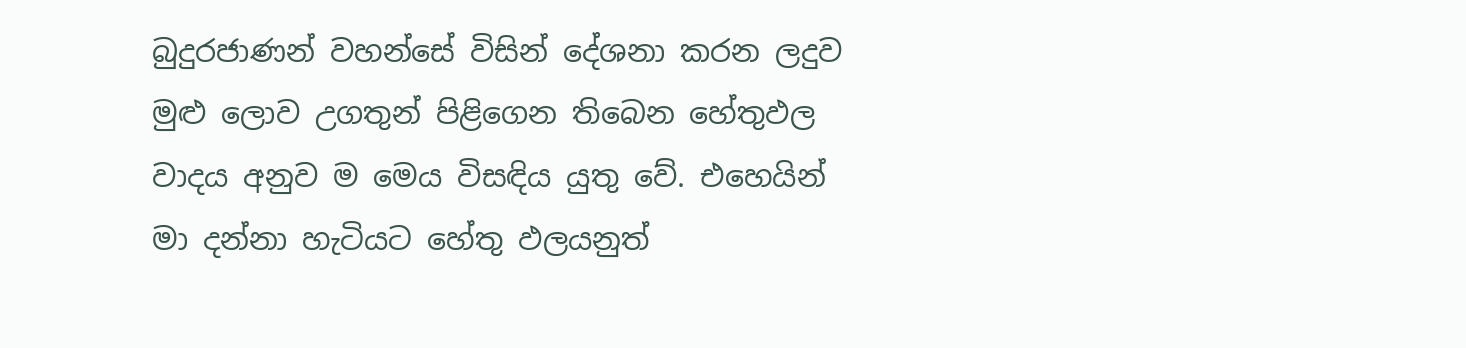බුදුරජාණන් වහන්සේ විසින් දේශනා කරන ලදුව මුළු ලොව උගතුන් පිළිගෙන තිබෙන හේතුඵල වාදය අනුව ම මෙය විසඳිය යුතු වේ. එහෙයින් මා දන්නා හැටියට හේතු ඵලයනුත්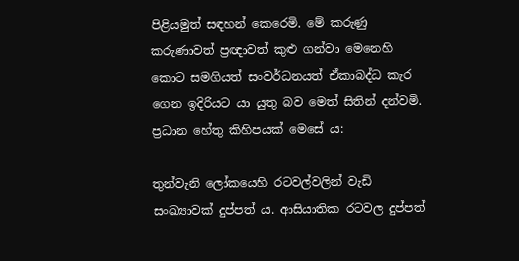පිළියමුත් සඳහන් කෙරෙමි. මේ කරුණු කරුණාවත් ප්‍රඥාවත් කුළු ගන්වා මෙනෙහි කොට සමගියත් සංවර්ධනයත් ඒකාබද්ධ කැර ගෙන ඉදිරියට යා යුතු බව මෙත් සිතින් දන්වමි. ප්‍රධාන හේතු කිහිපයක් මෙසේ ය:

තුන්වැනි ලෝකයෙහි රටවල්වලින් වැඩි සංඛ්‍යාවක් දුප්පත් ය. ආසියාතික රටවල දුප්පත්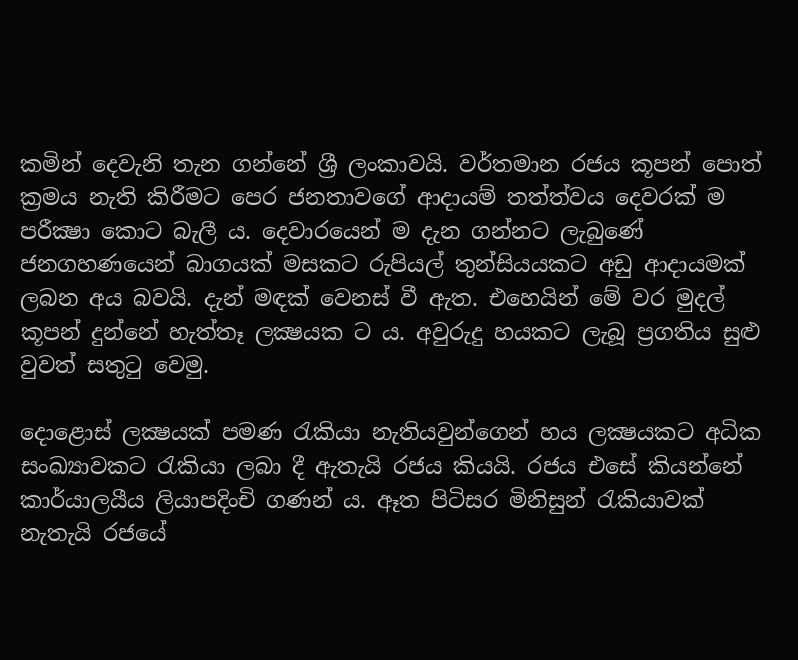කමින් දෙවැනි තැන ගන්නේ ශ්‍රී ලංකාවයි. වර්තමාන රජය කූපන් පොත් ක්‍රමය නැති කිරීමට පෙර ජනතාවගේ ආදායම් තත්ත්වය දෙවරක් ම පරීක්‍ෂා කොට බැලී ය. දෙවාරයෙන් ම දැන ගන්නට ලැබුණේ ජනගහණයෙන් බ‍ාගයක් මසකට රුපියල් තුන්සියයකට අඩු ආදායමක් ලබන අය බවයි. දැන් මඳක් වෙනස් වී ඇත. එහෙයින් මේ වර මුදල් කූපන් දුන්නේ හැත්තෑ ලක්‍ෂයක ට ය. අවුරුදු හයකට ලැබූ ප්‍රගතිය සුළු වුවත් සතුටු වෙමු.

දොළොස් ලක්‍ෂයක් පමණ රැකියා නැතියවුන්ගෙන් හය ලක්‍ෂයකට අධික සංඛ්‍යාවකට රැකියා ලබා දී ඇතැයි රජය කියයි. රජය එසේ කියන්නේ කාර්ය‍ාලයීය ලියාපදිංචි ගණන් ය. ඈත පිටිසර මිනිසුන් රැකියාවක් නැතැයි රජයේ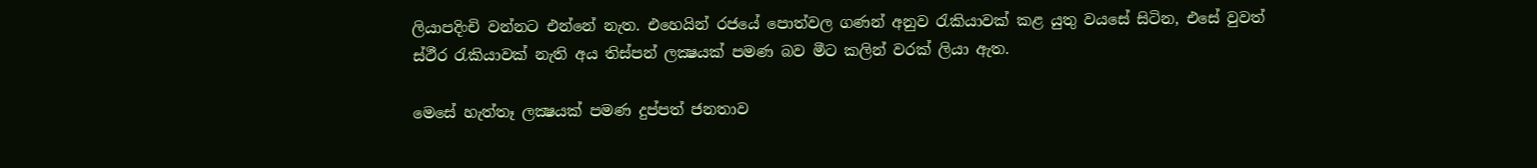ලියාපදිංචි වන්නට එන්නේ නැත. එහෙයින් රජයේ පොත්වල ගණන් අනුව රැකියාවක් කළ යුතු වයසේ සිටින, එසේ වුවත් ස්ථීර රැකියාවක් නැති අය තිස්පන් ලක්‍ෂයක් පමණ බව මීට කලින් වරක් ලියා ඇත.

මෙසේ හැත්තෑ ලක්‍ෂයක් පමණ දුප්පත් ජනතාව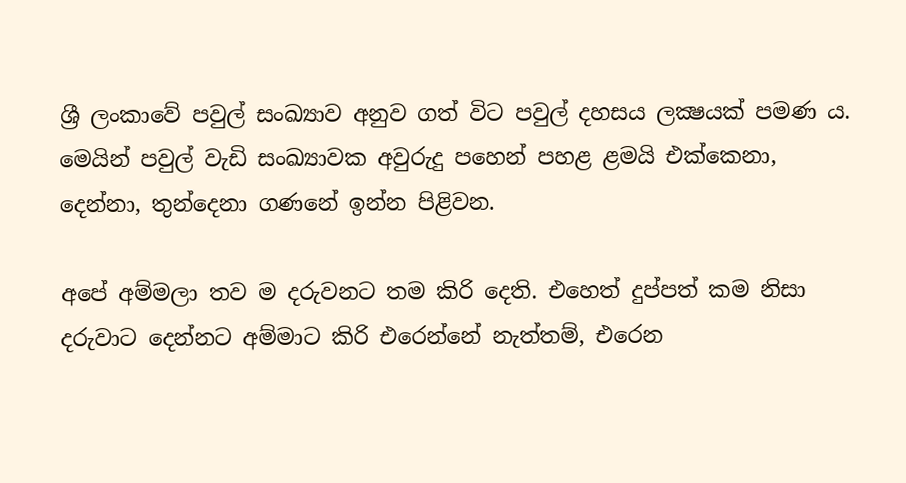ශ්‍රී ලංකාවේ පවුල් සංඛ්‍යාව අනුව ගත් විට පවුල් දහසය ලක්‍ෂයක් පමණ ය. මෙයින් පවුල් වැඩි සංඛ්‍යාවක අවුරුදු පහෙන් පහළ ළමයි එක්කෙනා, දෙන්න‍ා, තුන්දෙනා ගණනේ ඉන්න පිළිවන.

අපේ අම්මලා තව ම දරුවනට තම කිරි දෙති. එහෙත් දුප්පත් කම නිසා දරුවාට දෙන්නට අම්මාට කිරි එරෙන්නේ නැත්තම්, එරෙන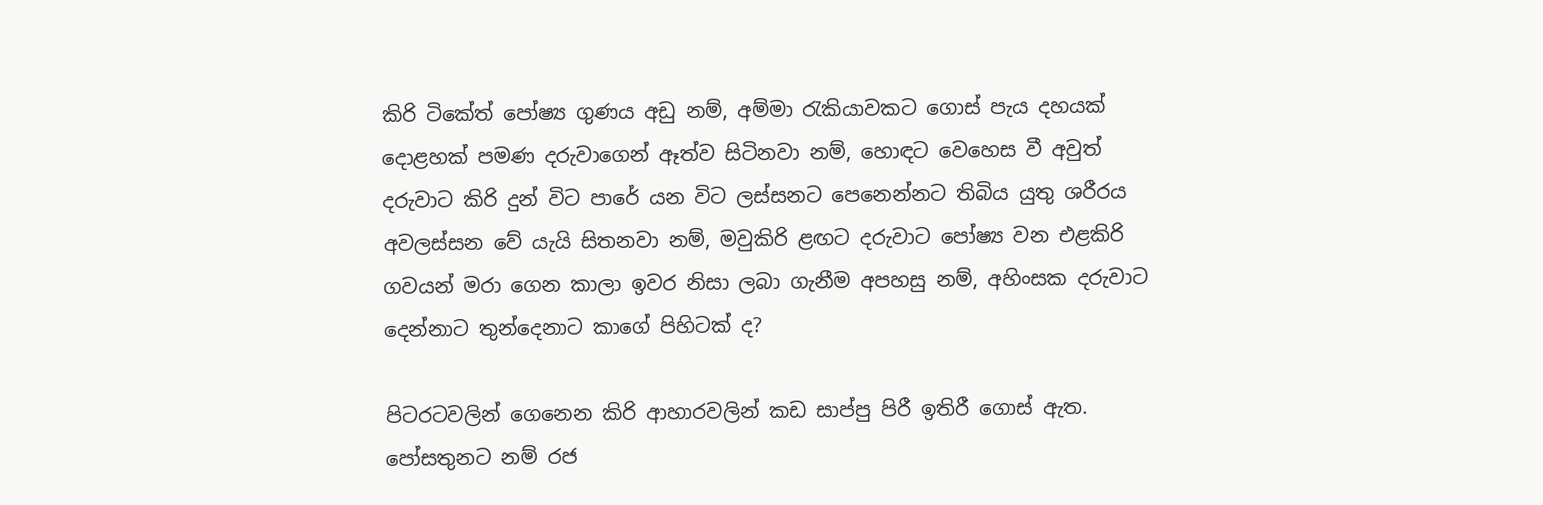කිරි ටිකේත් පෝෂ්‍ය ගුණය අඩු නම්, අම්මා රැකියාවකට ගොස් පැය දහයක් දොළහක් පමණ දරුවාගෙන් ඈත්ව සිටිනවා නම්, හොඳට වෙහෙස වී අවුත් දරුවාට කිරි දුන් විට පාරේ යන විට ලස්සනට පෙනෙන්නට තිබිය යුතු ශරීරය අවලස්සන වේ යැයි සිතනවා නම්, මවුකිරි ළඟට දරුවාට පෝෂ්‍ය වන එළකිරි ගවයන් මරා ගෙන කාලා ඉවර නිසා ලබා ගැනීම අපහසු නම්, අහිංසක දරුවාට දෙන්නාට තුන්දෙනාට කාගේ පිහිටක් ද?

පිටරටවලින් ගෙනෙන කිරි ආහාරවලින් කඩ සාප්පු පිරී ඉතිරී ගොස් ඇත. පෝසතුනට නම් රජ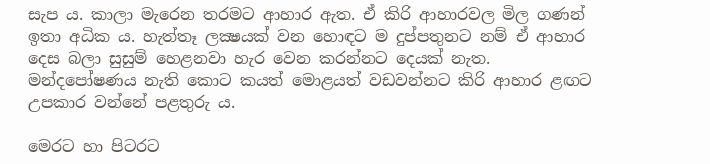සැප ය. කාලා මැරෙන තරමට ආහාර ඇත. ඒ කිරි ආහාරවල මිල ගණන් ඉතා අධික ය. හැත්තෑ ලක්‍ෂයක් වන හොඳට ම දුප්පතුනට නම් ඒ ආහාර දෙස බලා සුසුම් හෙළනවා හැර වෙන කරන්න‍ට දෙයක් නැත. මන්දපෝෂණය නැති කොට කයත් මොළයත් වඩවන්නට කිරි ආහාර ළඟට උපකාර වන්නේ පළතුරු ය.

මෙරට හා පිටරට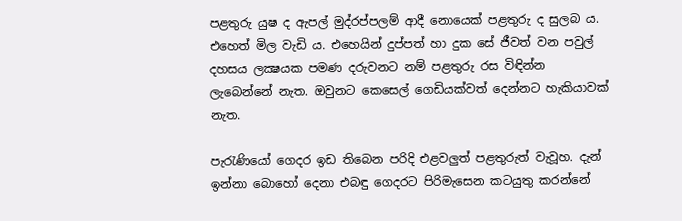පළතුරු යුෂ ද ඇපල් මුද්රප්පලම් ආදී නොයෙක් පළතුරු ද සුලබ ය. එහෙත් මිල වැඩි ය. එහෙයින් දුප්පත් හා දුක සේ ජීවත් වන පවුල් දහසය ලක්‍ෂයක පමණ දරුවනට නම් පළතුරු රස විඳින්න ලැබෙන්නේ නැත. ඔවුනට කෙසෙල් ගෙඩියක්වත් දෙන්න‍ට හැකියාවක් නැත.

පැරැණියෝ ගෙදර ඉඩ තිබෙන පරිදි එළවලුත් පළතුරුත් වැවූහ. දැන් ඉන්නා බොහෝ දෙනා එබඳු ගෙදරට පිරිමැසෙන කටයුතු කරන්නේ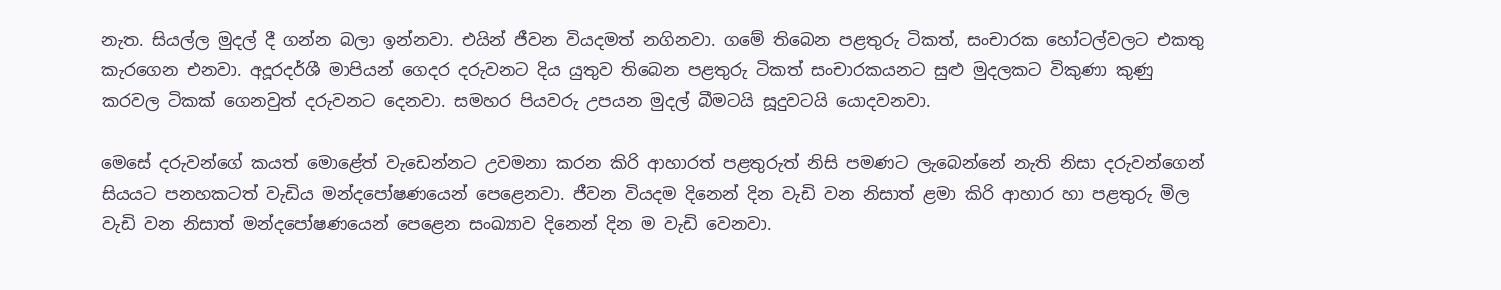නැත. සියල්ල මුදල් දී ගන්න බලා ඉන්නවා. එයින් ජීවන වියදමත් නගිනවා. ගමේ තිබෙන පළතුරු ටිකත්, සංචාරක හෝටල්වලට එකතු කැරගෙන එනවා. අදූරදර්ශී මාපියන් ගෙදර දරුවනට දිය යුතුව තිබෙන පළතුරු ටිකත් සංචාරකයනට සුළු මුදලකට විකුණා කුණු කරවල ටිකක් ගෙනවුත් දරුවනට දෙනවා. සමහර පියවරු උපයන මුදල් බීමටයි සූදුවටයි යොදවනවා.

මෙසේ දරුවන්ගේ කයත් මොළේත් වැඩෙන්නට උවමනා කරන කිරි ආහාරත් පළතුරුත් නිසි පමණට ලැබෙන්නේ නැති නිසා දරුවන්ගෙන් සියයට පනහකටත් වැඩිය මන්දපෝෂණයෙන් පෙළෙනවා. ජීවන වියදම දිනෙන් දින වැඩි වන නිසාත් ළමා කිරි ආහාර හා පළතුරු මිල වැඩි වන නිසාත් මන්දපෝෂණයෙන් පෙළෙන සංඛ්‍යාව දිනෙන් දින ම වැඩි වෙනවා.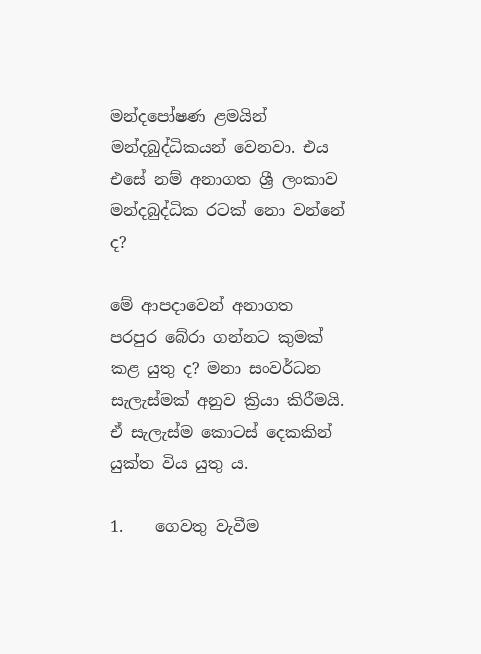මන්දපෝෂණ ළමයින් මන්දබුද්ධිකයන් වෙනවා. එය එසේ නම් අනාගත ශ්‍රී ලංකාව මන්දබුද්ධික රටක් නො වන්නේ ද?

මේ ආපදාවෙන් අනාගත පරපුර බේරා ගන්නට කුමක් කළ යුතු ද? මනා සංවර්ධන සැලැස්මක් අනුව ක්‍රියා කිරීමයි. ඒ සැලැස්ම කොටස් දෙකකින් යුක්ත විය යුතු ය.

1.    ගෙවතු වැවීම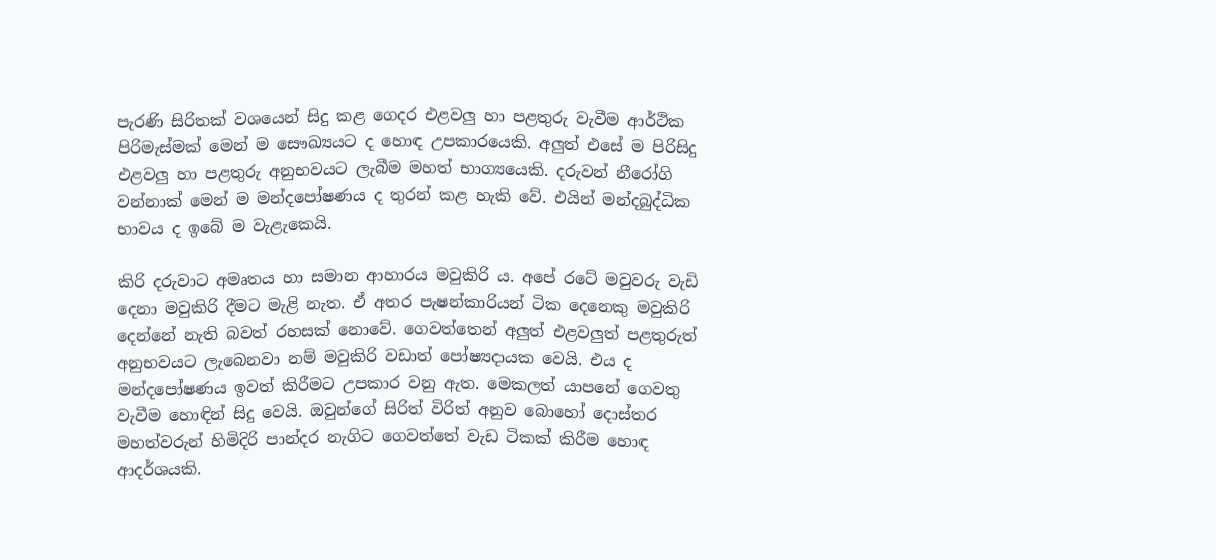පැරණි සිරිතක් වශයෙන් සිදු කළ ගෙදර එළවලු හා පළතුරු වැවීම ආර්ථික පිරිමැස්මක් මෙන් ම සෞඛ්‍යයට ද හොඳ උපකාරයෙකි. අලුත් එසේ ම පිරිසිදු එළවලු හා පළතුරු අනුභවයට ලැබීම මහත් භාග්‍යයෙකි. දරුවන් නීරෝගි වන්න‍ාක් මෙන් ම මන්දපෝෂණය ද තුරන් කළ හැකි වේ. එයින් මන්දබුද්ධික භාවය ද ඉබේ ම වැළැකෙයි.

කිරි දරුවාට අමෘතය හා සමාන ආහාරය මවුකිරි ය. අපේ රටේ මවුවරු වැඩි දෙනා මවුකිරි දීමට මැළි නැත. ඒ අතර පැෂන්කාරියන් ටික දෙනෙකු මවුකිරි දෙන්නේ නැති බවත් රහසක් නොවේ. ගෙවත්තෙන් අලුත් එළවලුත් පළතුරුත් අනුභවයට ලැබෙනවා නම් මවුකිරි වඩාත් පෝෂ්‍යදායක වෙයි. එය ද මන්දපෝෂණය ඉවත් කිරීමට උපකාර වනු ඇත. මෙකලත් යාපනේ ගෙවතු වැවීම හොඳින් සිදු වෙයි. ඔවුන්ගේ සිරිත් විරිත් අනුව බොහෝ දොස්තර මහත්වරුන් හිමිදිරි පාන්දර නැගිට ගෙවත්තේ වැඩ ටිකක් කිරීම හොඳ ආදර්ශයකි.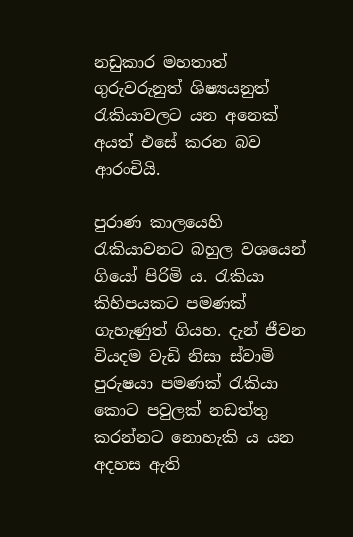නඩුකාර මහතාත් ගුරුවරුනුත් ශිෂ්‍යයනුත් රැකියාවලට යන අනෙක් අයත් එසේ කරන බව ආරංචියි.

පුරාණ කාලයෙහි රැකියාවනට බහුල වශයෙන් ගියෝ පිරිමි ය. රැකියා කිහිපයකට පමණක් ගැහැණුත් ගියහ. දැන් ජීවන වියදම වැඩි නිසා ස්වාමි පුරුෂයා පමණක් රැකියා කොට පවුලක් නඩත්තු කරන්නට නෙ‍ාහැකි ය යන අදහස ඇති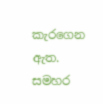කැරගෙන ඇත. සමහර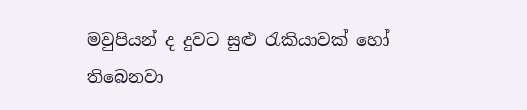මවුපියන් ද දුවට සුළු රැකියාවක් හෝ තිබෙනවා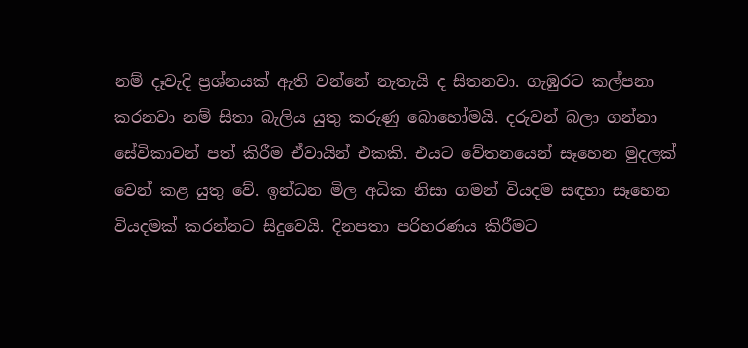නම් දෑවැදි ප්‍රශ්නයක් ඇති වන්නේ නැතැයි ද සිතනවා. ගැඹුරට කල්පනා කරනවා නම් සිතා බැලිය යුතු කරුණු බොහෝමයි. දරුවන් බලා ගන්නා සේවිකාවන් පත් කිරීම ඒවායින් එකකි. එයට වේතනයෙන් සෑහෙන මුදලක් වෙන් කළ යුතු වේ. ඉන්ධන මිල අධික නිසා ගමන් වියදම සඳහා සෑහෙන වියදමක් කරන්නට සිදුවෙයි. දිනපතා පරිහරණය කිරීමට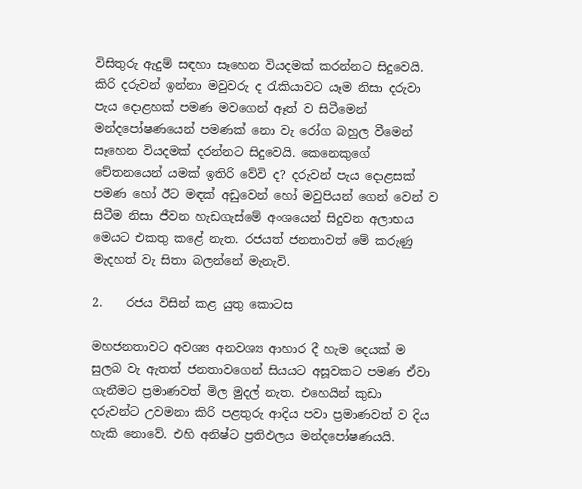විසිතුරු ඇදුම් සඳහා සෑහෙන වියදමක් කරන්නට සිදුවෙයි. කිරි දරුවන් ඉන්නා මවුවරු ද රැකියාවට යෑම නිසා දරුවා පැය දොළහක් පමණ මවගෙන් අ‍‍ෑත් ව සිටීමෙන් මන්දපෝෂණයෙන් පමණක් නො වැ රෝග බහුල වීමෙන් සෑහෙන වියදමක් දරන්නට සිදුවෙයි. කෙනෙකුගේ චේතනයෙන් යමක් ඉතිරි වේවි ද? දරුවන් පැය දෙ‍ාළසක් පමණ හෝ ඊට මඳක් අඩුවෙන් හෝ මවුපියන් ගෙන් වෙන් ව සිටීම නිසා ජීවන හැඩගැස්මේ අංශයෙන් සිදුවන අලාභය මෙයට එකතු කළේ නැත. රජයත් ජනතාවත් මේ කරුණු මැදහත් වැ සිතා බලන්නේ මැනැවි.

2.    රජය විසින් කළ යුතු කොටස

මහජනතාවට අවශ්‍ය අනවශ්‍ය ආහාර දී හැම දෙයක් ම සුලබ වැ ඇතත් ජනතාවගෙන් සියයට අසූවකට පමණ ඒවා ගැනීමට ප්‍රමාණවත් මිල මුදල් නැත. එහෙයින් කුඩා දරුවන්ට උවමනා කිරි පළතුරු ආදිය පවා ප්‍රමාණවත් ව දිය හැකි නොවේ. එහි අනිෂ්ට ප්‍රතිඵලය මන්දපෝෂණයයි.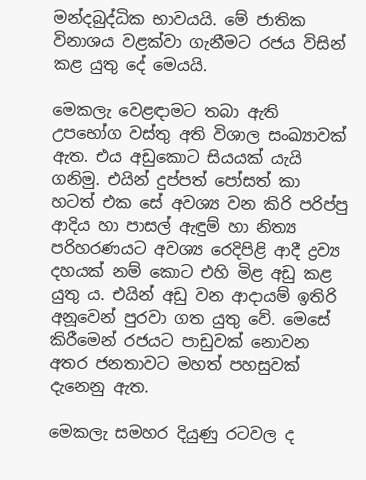මන්දබුද්ධික භාවයයි. මේ ජාතික විනාශය වළක්වා ගැනීමට රජය විසින් කළ යුතු දේ මෙයයි.

මෙකලැ වෙළඳාමට තබා ඇති උපභෝග වස්තු අති විශාල සංඛ්‍යාවක් ඇත. එය අඩුකොට සියයක් යැයි ගනිමු. එයින් දුප්පත් පෝසත් කා හටත් එක සේ අවශ්‍ය වන කිරි පරිප්පු ආදිය හා පාසල් ඇඳුම් හා නිත්‍ය පරිහරණයට අවශ්‍ය රෙදිපිළි ආදී ද්‍රව්‍ය දහයක් නම් කොට එහි මිළ අඩු කළ යුතු ය. එයින් අඩු වන ආදායම් ඉතිරි අනූවෙන් පුරවා ගත යුතු වේ. මෙසේ කිරීමෙන් රජයට පාඩුවක් නොවන අතර ජනත‍ාවට මහත් පහසුවක් දැනෙනු ඇත.

මෙකලැ සමහර දියුණු රටවල ද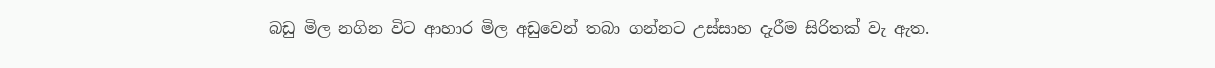බඩු මිල නගින විට ආහාර මිල අඩුවෙන් තබා ගන්නට උස්සාහ දැරීම සිරිතක් වැ ඇත.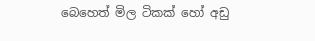බෙහෙත් මිල ටිකක් හෝ අඩු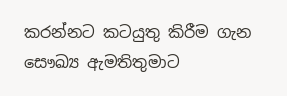කරන්නට කටයුතු කිරීම ගැන සෞඛ්‍ය ඇමතිතුමාට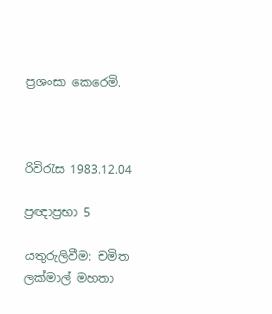ප්‍රශංසා කෙරෙමි.



රිවිරැස 1983.12.04

ප්‍රඥාප්‍රභා 5

යතුරුලිවීම: චමිත ලක්මාල් මහතා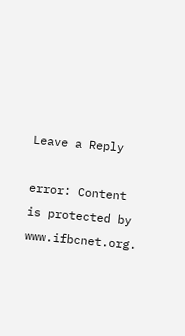Leave a Reply

error: Content is protected by www.ifbcnet.org.